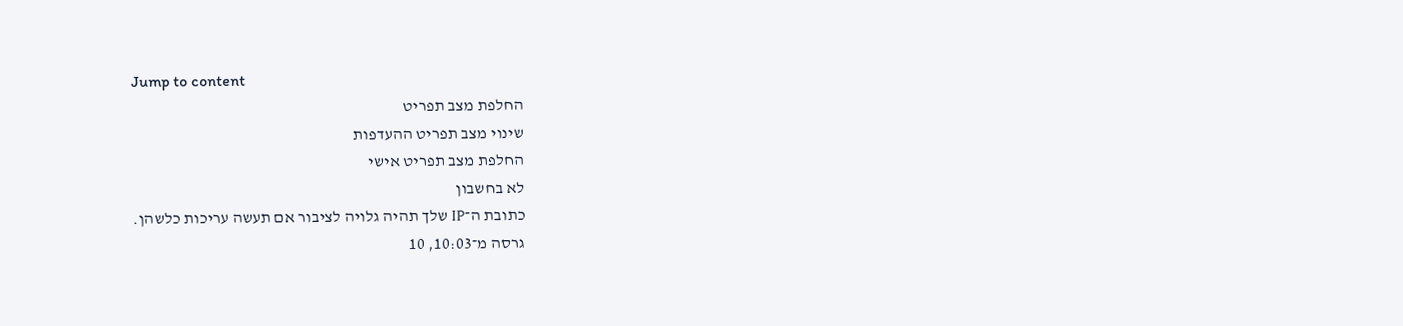Jump to content
החלפת מצב תפריט
שינוי מצב תפריט ההעדפות
החלפת מצב תפריט אישי
לא בחשבון
כתובת ה־IP שלך תהיה גלויה לציבור אם תעשה עריכות כלשהן.
גרסה מ־10:03, 10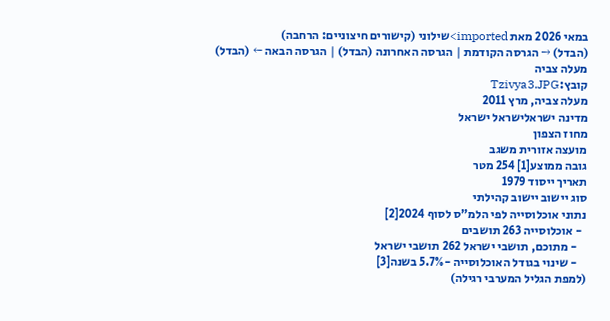במאי 2026 מאת imported>שילוני (קישורים חיצוניים: הרחבה)
(הבדל) → הגרסה הקודמת | הגרסה האחרונה (הבדל) | הגרסה הבאה ← (הבדל)
מעלה צביה
קובץ:Tzivya3.JPG
מעלה צביה, מרץ 2011
מדינה ישראלישראל ישראל
מחוז הצפון
מועצה אזורית משגב
גובה ממוצע[1] 254 מטר
תאריך ייסוד 1979
סוג יישוב יישוב קהילתי
נתוני אוכלוסייה לפי הלמ"ס לסוף 2024[2]
  - אוכלוסייה 263 תושבים
    - מתוכם, תושבי ישראל 262 תושבי ישראל
    - שינוי בגודל האוכלוסייה -5.7% בשנה[3]
(למפת הגליל המערבי רגילה)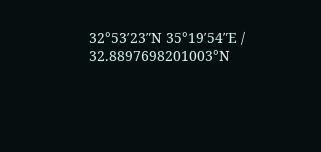32°53′23″N 35°19′54″E / 32.8897698201003°N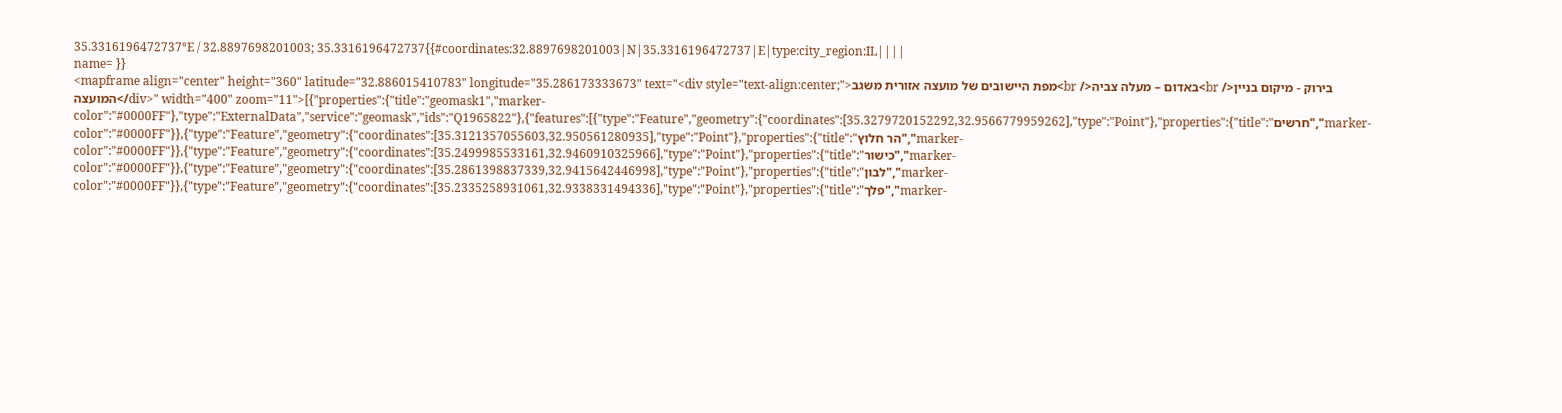35.3316196472737°E / 32.8897698201003; 35.3316196472737{{#coordinates:32.8897698201003|N|35.3316196472737|E|type:city_region:IL||||
name= }}
<mapframe align="center" height="360" latitude="32.886015410783" longitude="35.286173333673" text="<div style="text-align:center;">מפת היישובים של מועצה אזורית משגב<br />באדום – מעלה צביה<br />בירוק - מיקום בניין המועצה</div>" width="400" zoom="11">[{"properties":{"title":"geomask1","marker-color":"#0000FF"},"type":"ExternalData","service":"geomask","ids":"Q1965822"},{"features":[{"type":"Feature","geometry":{"coordinates":[35.3279720152292,32.9566779959262],"type":"Point"},"properties":{"title":"חרשים","marker-color":"#0000FF"}},{"type":"Feature","geometry":{"coordinates":[35.3121357055603,32.950561280935],"type":"Point"},"properties":{"title":"הר חלוץ","marker-color":"#0000FF"}},{"type":"Feature","geometry":{"coordinates":[35.2499985533161,32.9460910325966],"type":"Point"},"properties":{"title":"כישור","marker-color":"#0000FF"}},{"type":"Feature","geometry":{"coordinates":[35.2861398837339,32.9415642446998],"type":"Point"},"properties":{"title":"לבון","marker-color":"#0000FF"}},{"type":"Feature","geometry":{"coordinates":[35.2335258931061,32.9338331494336],"type":"Point"},"properties":{"title":"פלך","marker-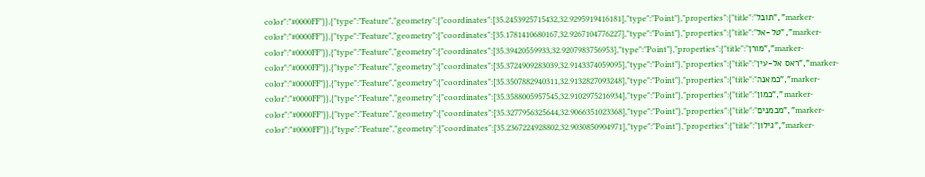color":"#0000FF"}},{"type":"Feature","geometry":{"coordinates":[35.2453925715432,32.9295919416181],"type":"Point"},"properties":{"title":"תובל","marker-color":"#0000FF"}},{"type":"Feature","geometry":{"coordinates":[35.1781410680167,32.9267104776227],"type":"Point"},"properties":{"title":"טל-אל","marker-color":"#0000FF"}},{"type":"Feature","geometry":{"coordinates":[35.39420559933,32.9207983756953],"type":"Point"},"properties":{"title":"מורן","marker-color":"#0000FF"}},{"type":"Feature","geometry":{"coordinates":[35.3724909283039,32.9143374059095],"type":"Point"},"properties":{"title":"ראס אל-עין","marker-color":"#0000FF"}},{"type":"Feature","geometry":{"coordinates":[35.3507882940311,32.9132827093248],"type":"Point"},"properties":{"title":"כמאנה","marker-color":"#0000FF"}},{"type":"Feature","geometry":{"coordinates":[35.3588005957545,32.9102975216934],"type":"Point"},"properties":{"title":"כמון","marker-color":"#0000FF"}},{"type":"Feature","geometry":{"coordinates":[35.3277956325644,32.9066351023368],"type":"Point"},"properties":{"title":"מכמנים","marker-color":"#0000FF"}},{"type":"Feature","geometry":{"coordinates":[35.2367224928802,32.9030850904971],"type":"Point"},"properties":{"title":"גילון","marker-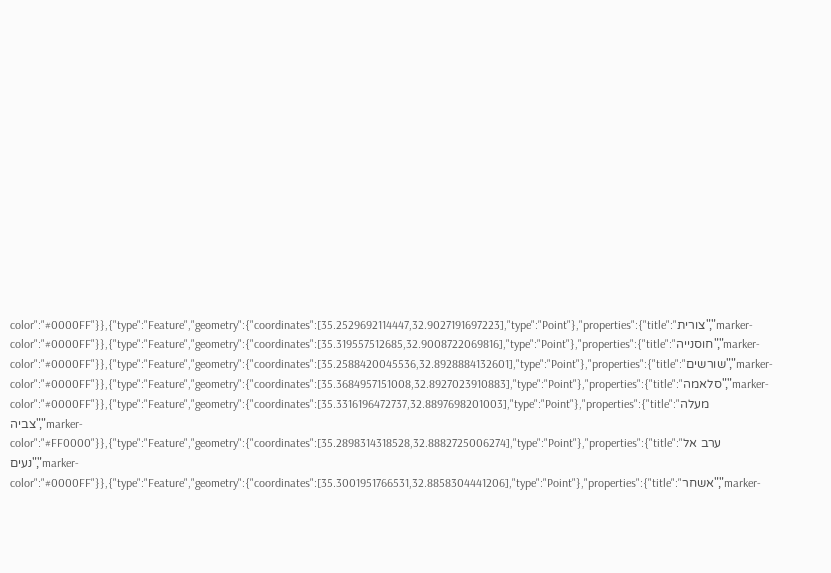color":"#0000FF"}},{"type":"Feature","geometry":{"coordinates":[35.2529692114447,32.9027191697223],"type":"Point"},"properties":{"title":"צורית","marker-color":"#0000FF"}},{"type":"Feature","geometry":{"coordinates":[35.319557512685,32.9008722069816],"type":"Point"},"properties":{"title":"חוסנייה","marker-color":"#0000FF"}},{"type":"Feature","geometry":{"coordinates":[35.2588420045536,32.8928884132601],"type":"Point"},"properties":{"title":"שורשים","marker-color":"#0000FF"}},{"type":"Feature","geometry":{"coordinates":[35.3684957151008,32.8927023910883],"type":"Point"},"properties":{"title":"סלאמה","marker-color":"#0000FF"}},{"type":"Feature","geometry":{"coordinates":[35.3316196472737,32.8897698201003],"type":"Point"},"properties":{"title":"מעלה צביה","marker-color":"#FF0000"}},{"type":"Feature","geometry":{"coordinates":[35.2898314318528,32.8882725006274],"type":"Point"},"properties":{"title":"ערב אל נעים","marker-color":"#0000FF"}},{"type":"Feature","geometry":{"coordinates":[35.3001951766531,32.8858304441206],"type":"Point"},"properties":{"title":"אשחר","marker-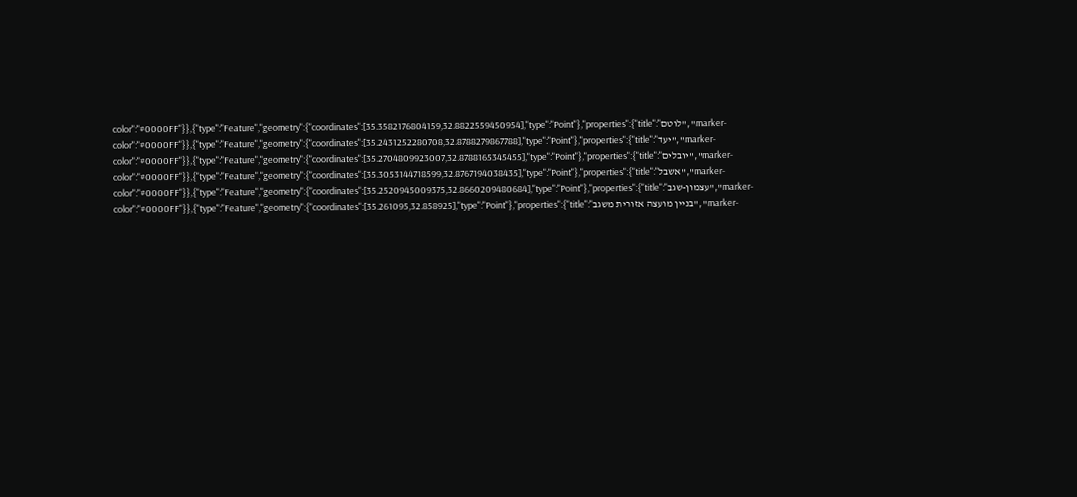color":"#0000FF"}},{"type":"Feature","geometry":{"coordinates":[35.3582176804159,32.8822559450954],"type":"Point"},"properties":{"title":"לוטם","marker-color":"#0000FF"}},{"type":"Feature","geometry":{"coordinates":[35.2431252280708,32.8788279867788],"type":"Point"},"properties":{"title":"יעד","marker-color":"#0000FF"}},{"type":"Feature","geometry":{"coordinates":[35.2704809923007,32.8788165345455],"type":"Point"},"properties":{"title":"יובלים","marker-color":"#0000FF"}},{"type":"Feature","geometry":{"coordinates":[35.3053144718599,32.8767194038435],"type":"Point"},"properties":{"title":"אשבל","marker-color":"#0000FF"}},{"type":"Feature","geometry":{"coordinates":[35.2520945009375,32.8660209480684],"type":"Point"},"properties":{"title":"עצמון-שגב","marker-color":"#0000FF"}},{"type":"Feature","geometry":{"coordinates":[35.261095,32.858925],"type":"Point"},"properties":{"title":"בניין מועצה אזורית משגב","marker-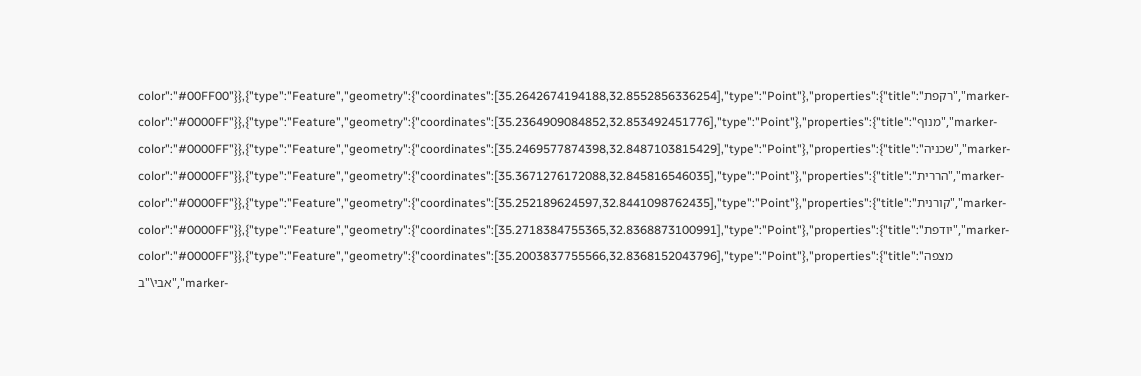color":"#00FF00"}},{"type":"Feature","geometry":{"coordinates":[35.2642674194188,32.8552856336254],"type":"Point"},"properties":{"title":"רקפת","marker-color":"#0000FF"}},{"type":"Feature","geometry":{"coordinates":[35.2364909084852,32.853492451776],"type":"Point"},"properties":{"title":"מנוף","marker-color":"#0000FF"}},{"type":"Feature","geometry":{"coordinates":[35.2469577874398,32.8487103815429],"type":"Point"},"properties":{"title":"שכניה","marker-color":"#0000FF"}},{"type":"Feature","geometry":{"coordinates":[35.3671276172088,32.845816546035],"type":"Point"},"properties":{"title":"הררית","marker-color":"#0000FF"}},{"type":"Feature","geometry":{"coordinates":[35.252189624597,32.8441098762435],"type":"Point"},"properties":{"title":"קורנית","marker-color":"#0000FF"}},{"type":"Feature","geometry":{"coordinates":[35.2718384755365,32.8368873100991],"type":"Point"},"properties":{"title":"יודפת","marker-color":"#0000FF"}},{"type":"Feature","geometry":{"coordinates":[35.2003837755566,32.8368152043796],"type":"Point"},"properties":{"title":"מצפה אבי\"ב","marker-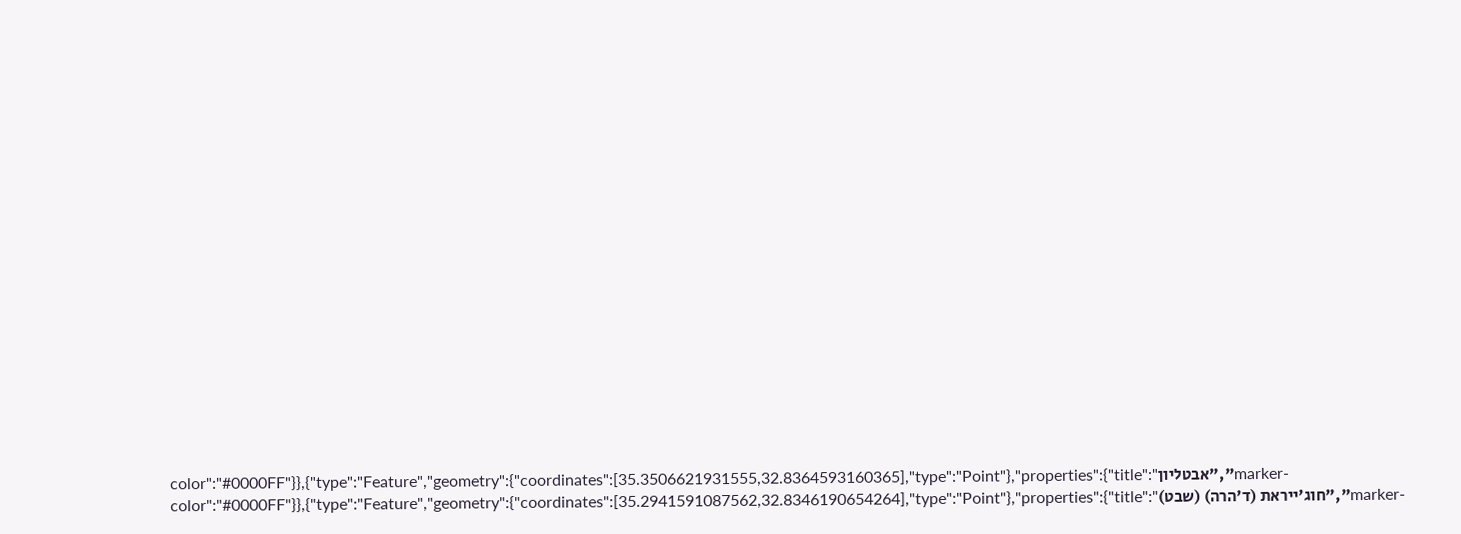color":"#0000FF"}},{"type":"Feature","geometry":{"coordinates":[35.3506621931555,32.8364593160365],"type":"Point"},"properties":{"title":"אבטליון","marker-color":"#0000FF"}},{"type":"Feature","geometry":{"coordinates":[35.2941591087562,32.8346190654264],"type":"Point"},"properties":{"title":"חוג'ייראת (ד'הרה) (שבט)","marker-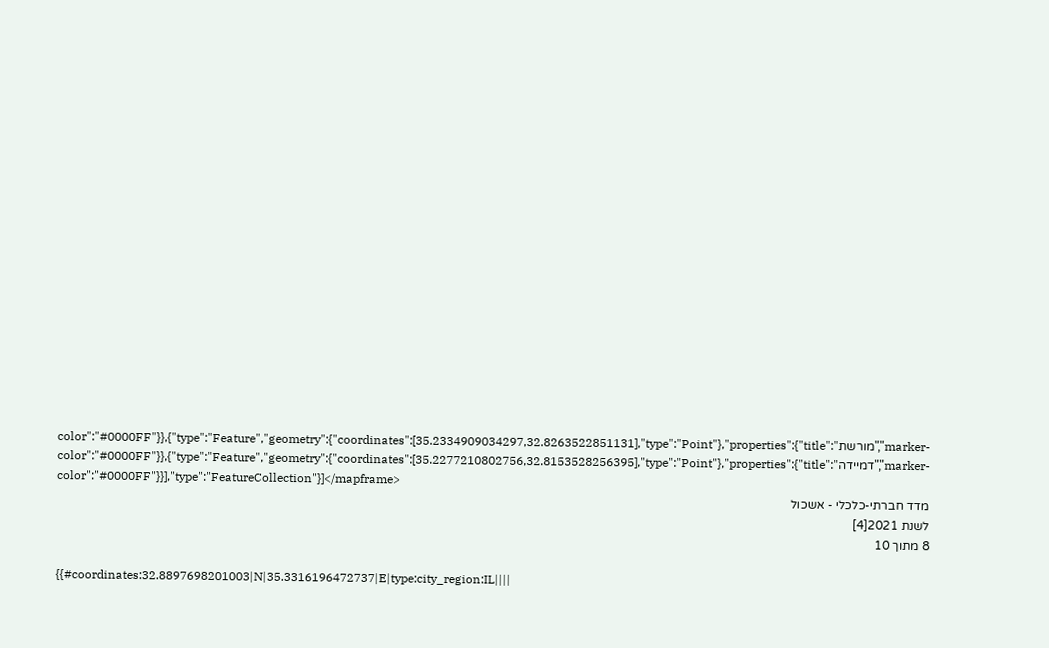color":"#0000FF"}},{"type":"Feature","geometry":{"coordinates":[35.2334909034297,32.8263522851131],"type":"Point"},"properties":{"title":"מורשת","marker-color":"#0000FF"}},{"type":"Feature","geometry":{"coordinates":[35.2277210802756,32.8153528256395],"type":"Point"},"properties":{"title":"דמיידה","marker-color":"#0000FF"}}],"type":"FeatureCollection"}]</mapframe>
מדד חברתי-כלכלי - אשכול
לשנת 2021[4]
8 מתוך 10

{{#coordinates:32.8897698201003|N|35.3316196472737|E|type:city_region:IL||||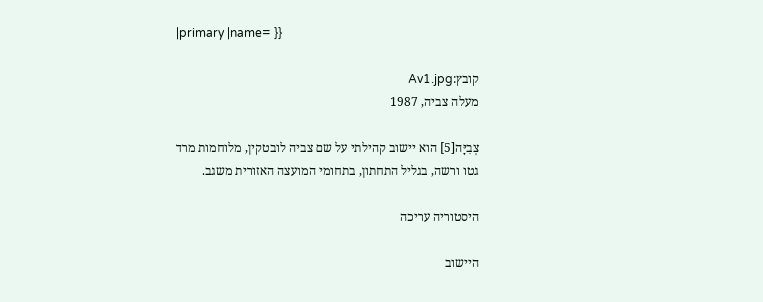|primary |name= }}

קובץ:Av1.jpg
מעלה צביה, 1987

צְבִיָּה[5] הוא יישוב קהילתי על שם צביה לובטקין, מלוחמות מרד גטו ורשה, בגליל התחתון, בתחומי המועצה האזורית משגב.

היסטוריה עריכה

היישוב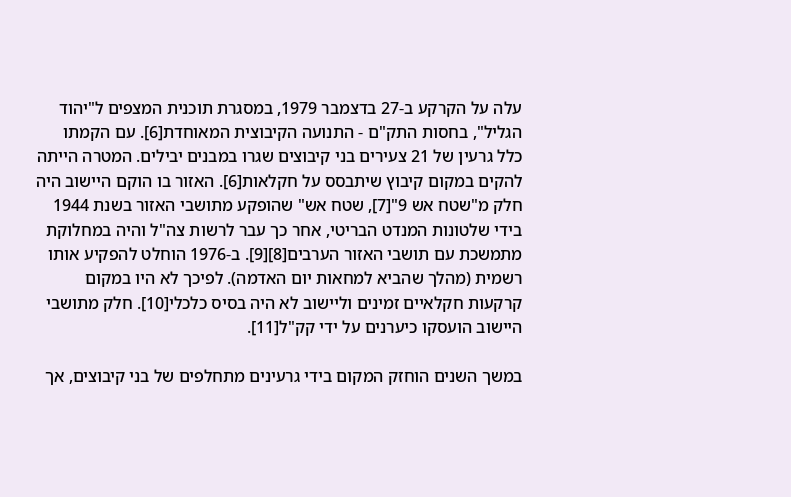עלה על הקרקע ב-27 בדצמבר 1979, במסגרת תוכנית המצפים ל"יהוד הגליל", בחסות התק"ם - התנועה הקיבוצית המאוחדת[6]. עם הקמתו כלל גרעין של 21 צעירים בני קיבוצים שגרו במבנים יבילים. המטרה הייתה להקים במקום קיבוץ שיתבסס על חקלאות[6]. האזור בו הוקם היישוב היה חלק מ"שטח אש 9"[7], שטח אש" שהופקע מתושבי האזור בשנת 1944 בידי שלטונות המנדט הבריטי, אחר כך עבר לרשות צה"ל והיה במחלוקת מתמשכת עם תושבי האזור הערבים[8][9]. ב-1976 הוחלט להפקיע אותו רשמית (מהלך שהביא למחאות יום האדמה). לפיכך לא היו במקום קרקעות חקלאיים זמינים וליישוב לא היה בסיס כלכלי[10]. חלק מתושבי היישוב הועסקו כיערנים על ידי קק"ל[11].

במשך השנים הוחזק המקום בידי גרעינים מתחלפים של בני קיבוצים, אך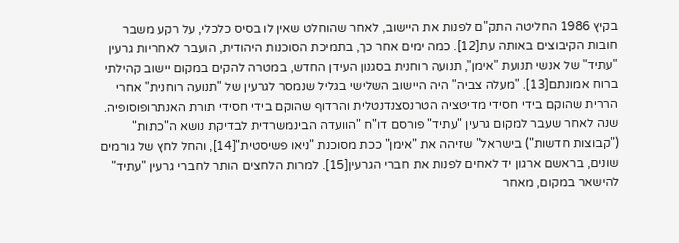בקיץ 1986 החליטה התק"ם לפנות את היישוב, לאחר שהוחלט שאין לו בסיס כלכלי, על רקע משבר חובות הקיבוצים באותה עת[12]. כמה ימים אחר כך, בתמיכת הסוכנות היהודית, הועבר לאחריות גרעין "עתיד" של אנשי תנועת "אימן", תנועה רוחנית בסגנון העידן החדש, במטרה להקים במקום יישוב קהילתי ברוח אמונתם[13]. "מעלה צביה" היה היישוב השלישי בגליל שנמסר לגרעין של "תנועה רוחנית" אחרי הררית שהוקם בידי חסידי מדיטציה הטרנסצנדנטלית והרדוף שהוקם בידי חסידי תורת האנתרופוסופיה. שנה לאחר שעבר למקום גרעין "עתיד" פורסם דו"ח "הוועדה הבינמשרדית לבדיקת נושא ה"כתות" ("קבוצות חדשות") בישראל" שזיהה את "אימן" ככת מסוכנת "ניאו פשיסטית"[14], והחל לחץ של גורמים שונים, בראשם ארגון יד לאחים לפנות את חברי הגרעין[15]. למרות הלחצים הותר לחברי גרעין "עתיד" להישאר במקום, מאחר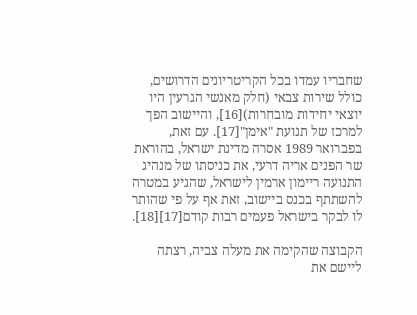שחבריו עמדו בכל הקריטריונים הדרושים, כולל שירות צבאי (חלק מאנשי הגרעין היו יוצאי יחידות מובחרות)[16], והיישוב הפך למרכז של תנועת "אימן"[17]. עם זאת, בפברואר 1989 אסרה מדינת ישראל, בהוראת שר הפנים אריה דרעי, את כניסתו של מנהיג התנועה ריימון ארמין לישראל, שהגיע במטרה להשתתף בכנס ביישוב, זאת אף על פי שהותר לו לבקר בישראל פעמים רבות קודם[17][18].

הקבוצה שהקימה את מעלה צביה, רצתה ליישם את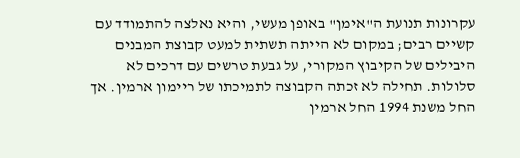עקרונות תנועת ה"אימן" באופן מעשי, והיא נאלצה להתמודד עם קשיים רבים; במקום לא הייתה תשתית למעט קבוצת המבנים היבילים של הקיבוץ המקורי, על גבעת טרשים עם דרכים לא סלולות. תחילה לא זכתה הקבוצה לתמיכתו של ריימון ארמין. אך החל משנת 1994 החל ארמין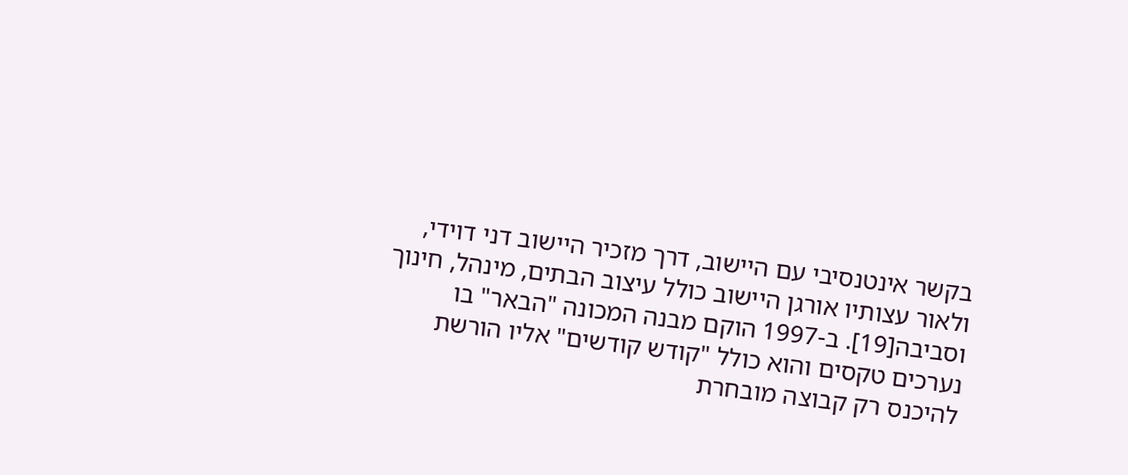בקשר אינטנסיבי עם היישוב, דרך מזכיר היישוב דני דוידי, ולאור עצותיו אורגן היישוב כולל עיצוב הבתים, מינהל, חינוך וסביבה[19]. ב-1997 הוקם מבנה המכונה "הבאר" בו נערכים טקסים והוא כולל "קודש קודשים" אליו הורשת להיכנס רק קבוצה מובחרת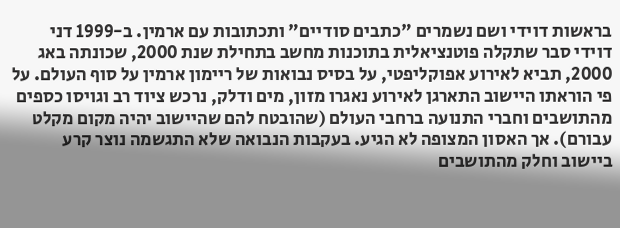בראשות דוידי ושם נשמרים "כתבים סודיים" ותכתובות עם ארמין. ב-1999 דני דוידי סבר שתקלה פוטנציאלית בתוכנות מחשב בתחילת שנת 2000, שכונתה באג 2000, תביא לאירוע אפוקליפטי, על בסיס נבואות של ריימון ארמין על סוף העולם. על פי הוראתו היישוב התארגן לאירוע נאגרו מזון, מים ודלק, נרכש ציוד רב וגויסו כספים מהתושבים וחברי התנועה ברחבי העולם (שהובטח להם שהיישוב יהיה מקום מקלט עבורם). אך האסון המצופה לא הגיע. בעקבות הנבואה שלא התגשמה נוצר קרע ביישוב וחלק מהתושבים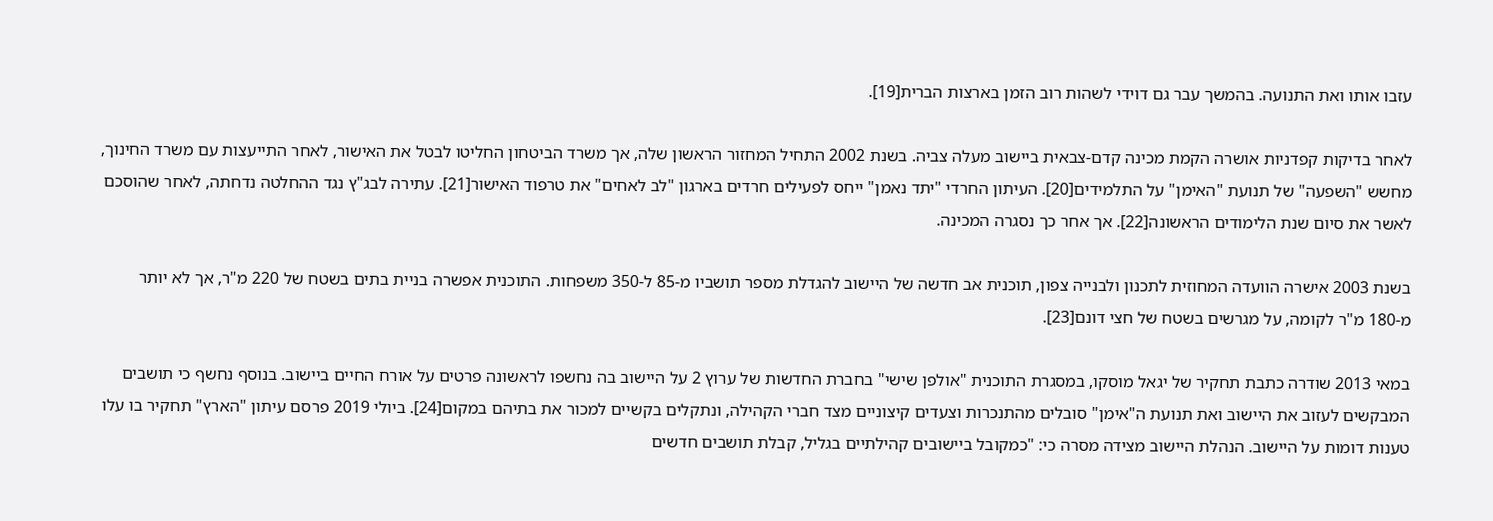עזבו אותו ואת התנועה. בהמשך עבר גם דוידי לשהות רוב הזמן בארצות הברית[19].

לאחר בדיקות קפדניות אושרה הקמת מכינה קדם-צבאית ביישוב מעלה צביה. בשנת 2002 התחיל המחזור הראשון שלה, אך משרד הביטחון החליטו לבטל את האישור, לאחר התייעצות עם משרד החינוך, מחשש "השפעה" של תנועת "האימן" על התלמידים[20]. העיתון החרדי "יתד נאמן" ייחס לפעילים חרדים בארגון "לב לאחים" את טרפוד האישור[21]. עתירה לבג"ץ נגד ההחלטה נדחתה, לאחר שהוסכם לאשר את סיום שנת הלימודים הראשונה[22]. אך אחר כך נסגרה המכינה.

בשנת 2003 אישרה הוועדה המחוזית לתכנון ולבנייה צפון, תוכנית אב חדשה של היישוב להגדלת מספר תושביו מ-85 ל-350 משפחות. התוכנית אפשרה בניית בתים בשטח של 220 מ"ר, אך לא יותר מ-180 מ"ר לקומה, על מגרשים בשטח של חצי דונם[23].

במאי 2013 שודרה כתבת תחקיר של יגאל מוסקו, במסגרת התוכנית "אולפן שישי" בחברת החדשות של ערוץ 2 על היישוב בה נחשפו לראשונה פרטים על אורח החיים ביישוב. בנוסף נחשף כי תושבים המבקשים לעזוב את היישוב ואת תנועת ה"אימן" סובלים מהתנכרות וצעדים קיצוניים מצד חברי הקהילה, ונתקלים בקשיים למכור את בתיהם במקום[24]. ביולי 2019 פרסם עיתון "הארץ" תחקיר בו עלו טענות דומות על היישוב. הנהלת היישוב מצידה מסרה כי: "כמקובל ביישובים קהילתיים בגליל, קבלת תושבים חדשים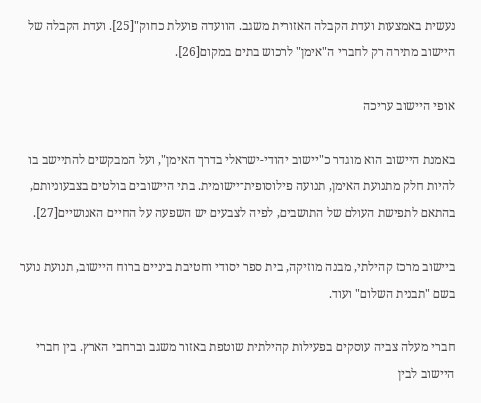נעשית באמצעות ועדת הקבלה האזורית משגב. הוועדה פועלת כחוק"[25]. ועדת הקבלה של היישוב מתירה רק לחברי ה"אימן" לרכוש בתים במקום[26].

אופי היישוב עריכה

באמנת היישוב הוא מוגדר כ"יישוב יהודי-ישראלי בדרך האימן", ועל המבקשים להתיישב בו להיות חלק מתנועת האימן, תנועה פילוסופית־יישומית. בתי היישובים בולטים בצבעוניותם, בהתאם לתפישת העולם של התושבים, לפיה לצבעים יש השפעה על החיים האנושיים[27].

ביישוב מרכז קהילתי, מבנה מוזיקה, בית ספר יסודי וחטיבת ביניים ברוח היישוב, תנועת נוער בשם "תבנית השלום" ועוד.

חברי מעלה צביה עוסקים בפעילות קהילתית שוטפת באזור משגב וברחבי הארץ. בין חברי היישוב לבין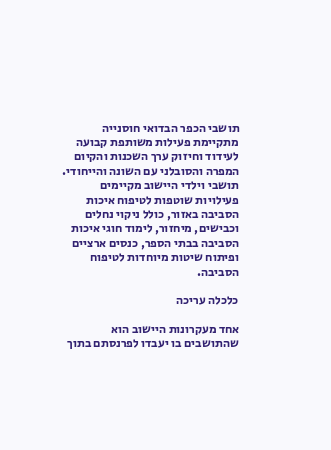תושבי הכפר הבדואי חוסנייה מתקיימת פעילות משותפת קבועה לעידוד וחיזוק ערך השכנות והקיום המפרה והסובלני עם השונה והייחודי. תושבי וילדי היישוב מקיימים פעילויות שוטפות לטיפוח איכות הסביבה באזור, כולל ניקוי נחלים וכבישים, מיחזור, לימוד חוגי איכות הסביבה בבתי הספר, כנסים ארציים ופיתוח שיטות מיוחדות לטיפוח הסביבה.

כלכלה עריכה

אחד מעקרונות היישוב הוא שהתושבים בו יעבדו לפרנסתם בתוך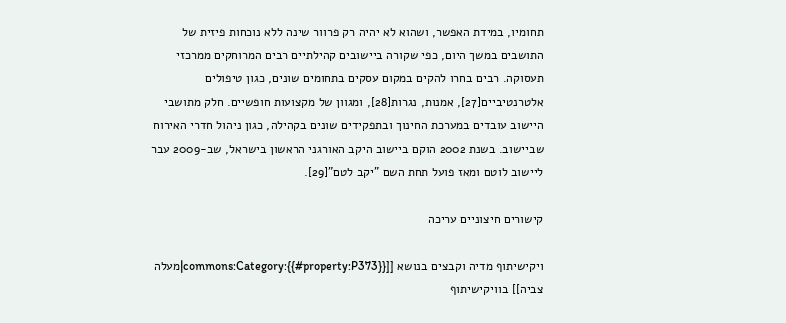תחומיו, במידת האפשר, ושהוא לא יהיה רק פרוור שינה ללא נוכחות פיזית של התושבים במשך היום, כפי שקורה ביישובים קהילתיים רבים המרוחקים ממרכזי תעסוקה. רבים בחרו להקים במקום עסקים בתחומים שונים, כגון טיפולים אלטרנטיביים[27], אמנות, נגרות[28], ומגוון של מקצועות חופשיים. חלק מתושבי היישוב עובדים במערכת החינוך ובתפקידים שונים בקהילה, כגון ניהול חדרי האירוח שביישוב. בשנת 2002 הוקם ביישוב היקב האורגני הראשון בישראל, שב-2009 עבר ליישוב לוטם ומאז פועל תחת השם "יקב לטם"[29].

קישורים חיצוניים עריכה

ויקישיתוף מדיה וקבצים בנושא [[commons:Category:{{#property:P373}}|מעלה צביה]] בוויקישיתוף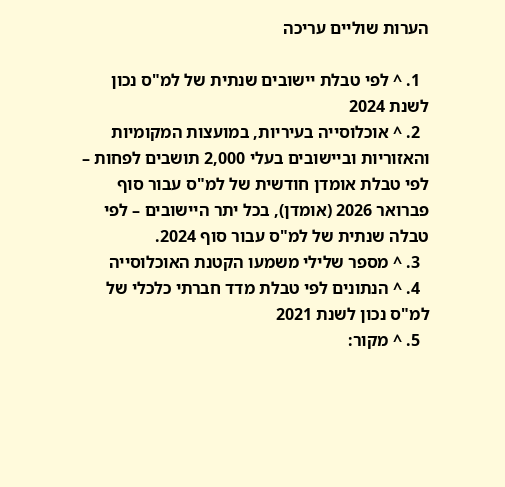הערות שוליים עריכה

  1. ^ לפי טבלת יישובים שנתית של למ"ס נכון לשנת 2024
  2. ^ אוכלוסייה בעיריות, במועצות המקומיות והאזוריות וביישובים בעלי 2,000 תושבים לפחות – לפי טבלת אומדן חודשית של למ"ס עבור סוף פברואר 2026 (אומדן), בכל יתר היישובים – לפי טבלה שנתית של למ"ס עבור סוף 2024.
  3. ^ מספר שלילי משמעו הקטנת האוכלוסייה
  4. ^ הנתונים לפי טבלת מדד חברתי כלכלי של למ"ס נכון לשנת 2021
  5. ^ מקור: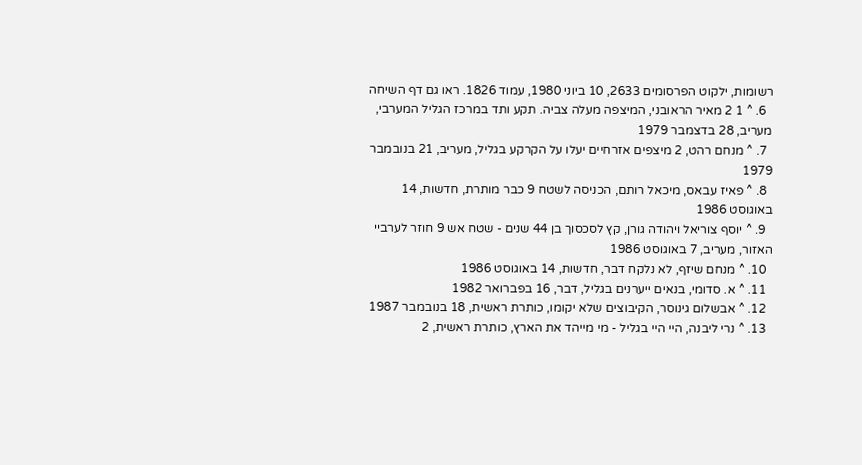רשומות, ילקוט הפרסומים 2633, 10 ביוני 1980, עמוד 1826. ראו גם דף השיחה
  6. ^ 1 2 מאיר הראובני, המיצפה מעלה צביה. תקע ותד במרכז הגליל המערבי, מעריב, 28 בדצמבר 1979
  7. ^ מנחם רהט, 2 מיצפים אזרחיים יעלו על הקרקע בגליל, מעריב, 21 בנובמבר 1979
  8. ^ פאיז עבאס, מיכאל רותם, הכניסה לשטח 9 כבר מותרת, חדשות, 14 באוגוסט 1986
  9. ^ יוסף צוריאל ויהודה גורן, קץ לסכסוך בן 44 שנים - שטח אש 9 חוזר לערביי האזור, מעריב, 7 באוגוסט 1986
  10. ^ מנחם שיזף, לא נלקח דבר, חדשות, 14 באוגוסט 1986
  11. ^ א. סדומי, בנאים ייערנים בגליל, דבר, 16 בפברואר 1982
  12. ^ אבשלום גינוסר, הקיבוצים שלא יקומו, כותרת ראשית, 18 בנובמבר 1987
  13. ^ נרי ליבנה, היי היי בגליל - מי מייהד את הארץ, כותרת ראשית, 2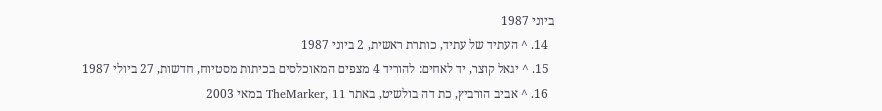ביוני 1987
  14. ^ העתיד של עתיד, כותרת ראשית, 2 ביוני 1987
  15. ^ יגאל קוצר, יד לאחים: להוריד 4 מצפים המאוכלסים בכיתות מסטיוח, חדשות, 27 ביולי 1987
  16. ^ אביב הורביץ, כת דה בולשיט, באתר TheMarker, 11 במאי 2003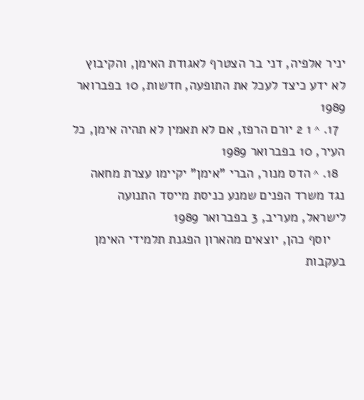יניר אלפיה, דני בר הצטרף לאגודת האימן, והקיבוץ לא ידע כיצד לעכל את התופעה, חדשות, 10 בפברואר 1989
  17. ^ 1 2 יורם הרפז, אם לא תאמין לא תהיה אימן, כל העיר, 10 בפברואר 1989
  18. ^ הדס מנור, הברי "אימן" יקיימו עצרת מחאה נגד משרד הפנים שמנע כניסת מייסד התנועה לישראל, מעריב, 3 בפברואר 1989
    יוסף כהן, יוצאים מהארון הפגנת תלמידי האימן בעקבות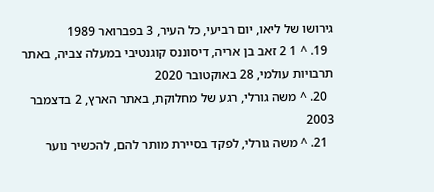גירושו של ליאו, יום רביעי, כל העיר, 3 בפברואר 1989
  19. ^ 1 2 זאב בן אריה, דיסוננס קוגנטיבי במעלה צביה, באתר תרבויות עולמי, 28 באוקטובר 2020
  20. ^ משה גורלי, רגע של מחלוקת, באתר הארץ, 2 בדצמבר 2003
  21. ^ משה גורלי, לפקד בסיירת מותר להם, להכשיר נוער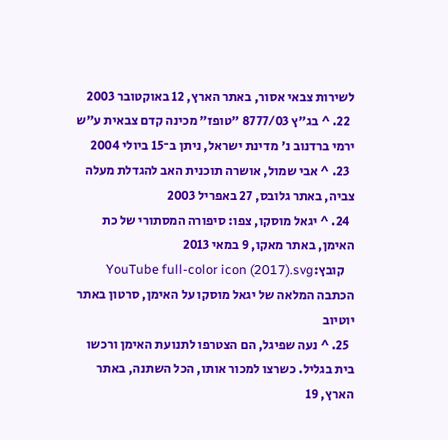לשירות צבאי אסור, באתר הארץ, 12 באוקטובר 2003
  22. ^ בג"ץ 8777/03 "טופז" מכינה קדם צבאית ע"ש ירמי ברדנוב נ' מדינת ישראל, ניתן ב־15 ביולי 2004
  23. ^ אבי שמול, אושרה תוכנית האב להגדלת מעלה צביה, באתר גלובס, 27 באפריל 2003
  24. ^ יגאל מוסקו, צפו: סיפורה המסתורי של כת האימן, באתר מאקו, 9 במאי 2013
    קובץ:YouTube full-color icon (2017).svg הכתבה המלאה של יגאל מוסקו על האימן, סרטון באתר יוטיוב
  25. ^ נעה שפיגל, הם הצטרפו לתנועת האימן ורכשו בית בגליל. כשרצו למכור אותו, הכל השתנה, באתר הארץ, 19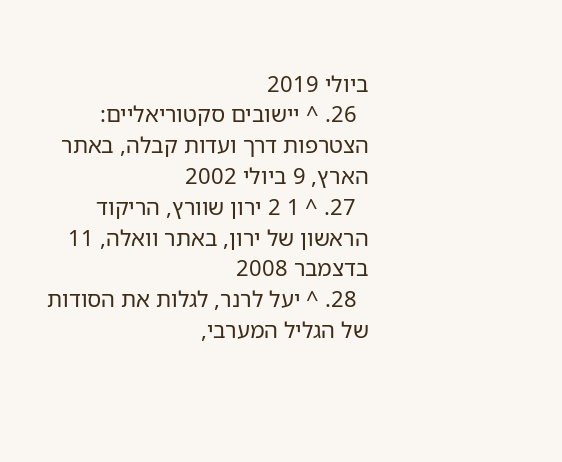ביולי 2019
  26. ^ יישובים סקטוריאליים: הצטרפות דרך ועדות קבלה, באתר הארץ, 9 ביולי 2002
  27. ^ 1 2 ירון שוורץ, הריקוד הראשון של ירון, באתר וואלה, 11 בדצמבר 2008
  28. ^ יעל לרנר, לגלות את הסודות של הגליל המערבי,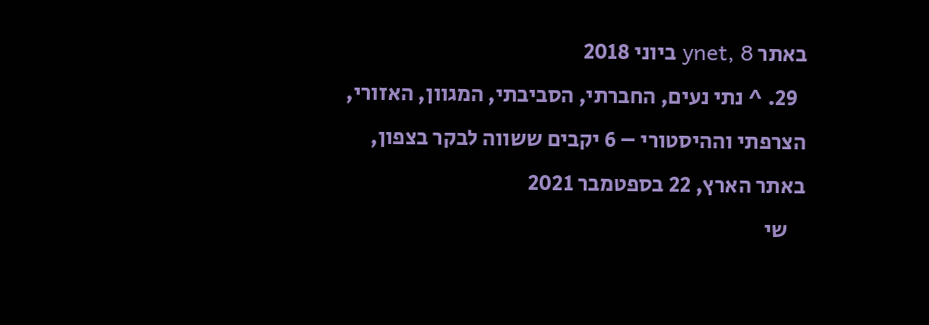באתר ynet, 8 ביוני 2018
  29. ^ נתי נעים, החברתי, הסביבתי, המגוון, האזורי, הצרפתי וההיסטורי – 6 יקבים ששווה לבקר בצפון, באתר הארץ, 22 בספטמבר 2021
    שי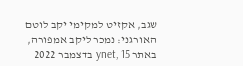שגב, אקזיט למקימי יקב לוטם האורגני: נמכר ליקב אמפורה, באתר ynet, 15 בדצמבר 2022